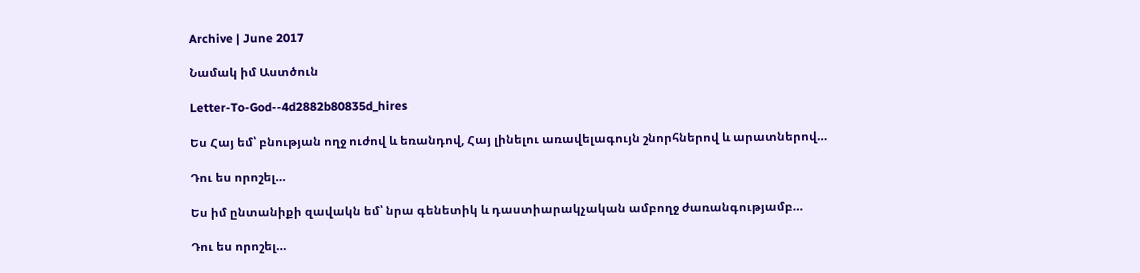Archive | June 2017

Նամակ իմ Աստծուն

Letter-To-God--4d2882b80835d_hires

Ես Հայ եմ՝ բնության ողջ ուժով և եռանդով, Հայ լինելու առավելագույն շնորհներով և արատներով…

Դու ես որոշել…

Ես իմ ընտանիքի զավակն եմ՝ նրա գենետիկ և դաստիարակչական ամբողջ ժառանգությամբ…

Դու ես որոշել…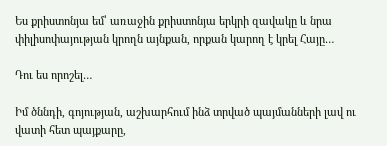Ես քրիստոնյա եմ՝ առաջին քրիստոնյա երկրի զավակը և նրա փիլիսոփայության կրողն այնքան, որքան կարող է կրել Հայը…

Դու ես որոշել…

Իմ ծննդի, գոյության, աշխարհում ինձ տրված պայմանների լավ ու վատի հետ պայքարը,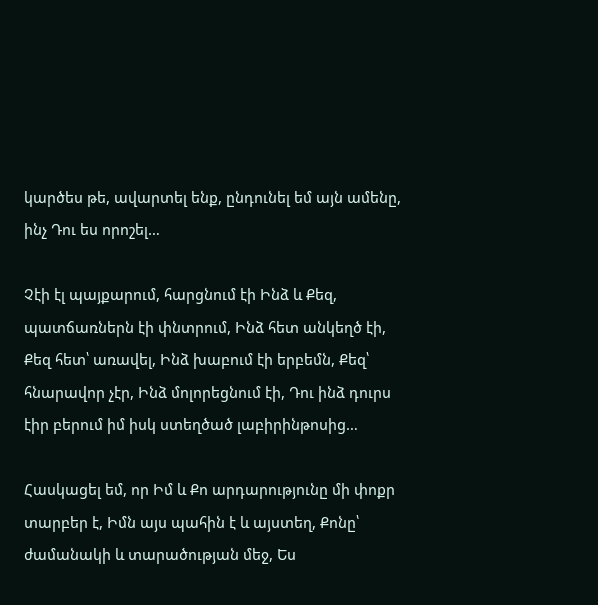կարծես թե, ավարտել ենք, ընդունել եմ այն ամենը, ինչ Դու ես որոշել…

Չէի էլ պայքարում, հարցնում էի Ինձ և Քեզ, պատճառներն էի փնտրում, Ինձ հետ անկեղծ էի, Քեզ հետ՝ առավել, Ինձ խաբում էի երբեմն, Քեզ՝ հնարավոր չէր, Ինձ մոլորեցնում էի, Դու ինձ դուրս էիր բերում իմ իսկ ստեղծած լաբիրինթոսից…

Հասկացել եմ, որ Իմ և Քո արդարությունը մի փոքր տարբեր է, Իմն այս պահին է և այստեղ, Քոնը՝ ժամանակի և տարածության մեջ, Ես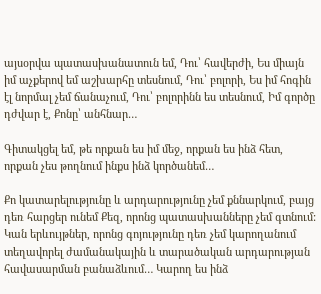այսօրվա պատասխանատուն եմ, Դու՝ հավերժի, Ես միայն իմ աչքերով եմ աշխարհը տեսնում, Դու՝ բոլորի, Ես իմ հոգին էլ նորմալ չեմ ճանաչում, Դու՝ բոլորինն ես տեսնում, Իմ գործը դժվար է, Քոնը՝ անհնար…

Գիտակցել եմ, թե որքան ես իմ մեջ, որքան ես ինձ հետ, որքան չես թողնում ինքս ինձ կործանեմ…

Քո կատարելությունը և արդարությունը չեմ քննարկում, բայց դեռ հարցեր ունեմ Քեզ, որոնց պատասխանները չեմ գտնում: Կան երևույթներ, որոնց գոյությունը դեռ չեմ կարողանում տեղավորել ժամանակային և տարածական արդարության հավասարման բանաձևում… Կարող ես ինձ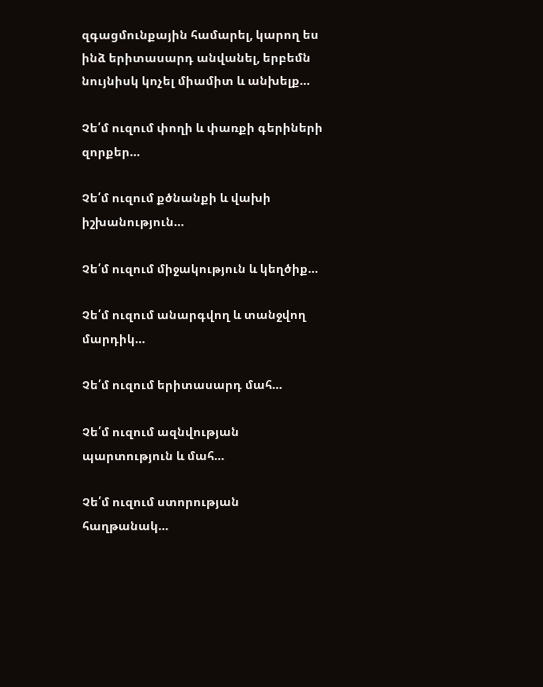զգացմունքային համարել, կարող ես ինձ երիտասարդ անվանել, երբեմն նույնիսկ կոչել միամիտ և անխելք…

Չե՛մ ուզում փողի և փառքի գերիների զորքեր…

Չե՛մ ուզում քծնանքի և վախի իշխանություն…

Չե՛մ ուզում միջակություն և կեղծիք…

Չե՛մ ուզում անարգվող և տանջվող մարդիկ…

Չե՛մ ուզում երիտասարդ մահ…

Չե՛մ ուզում ազնվության պարտություն և մահ…

Չե՛մ ուզում ստորության հաղթանակ…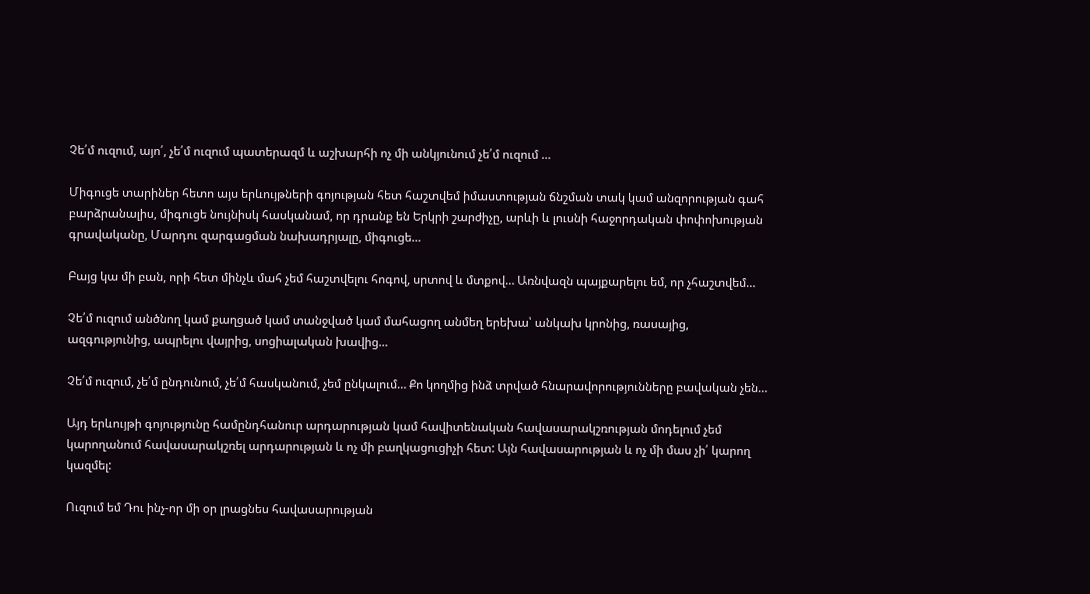Չե՛մ ուզում, այո՛, չե՛մ ուզում պատերազմ և աշխարհի ոչ մի անկյունում չե՛մ ուզում …

Միգուցե տարիներ հետո այս երևույթների գոյության հետ հաշտվեմ իմաստության ճնշման տակ կամ անզորության գահ բարձրանալիս, միգուցե նույնիսկ հասկանամ, որ դրանք են Երկրի շարժիչը, արևի և լուսնի հաջորդական փոփոխության գրավականը, Մարդու զարգացման նախադրյալը, միգուցե…

Բայց կա մի բան, որի հետ մինչև մահ չեմ հաշտվելու հոգով, սրտով և մտքով… Առնվազն պայքարելու եմ, որ չհաշտվեմ…

Չե՛մ ուզում անծնող կամ քաղցած կամ տանջված կամ մահացող անմեղ երեխա՝ անկախ կրոնից, ռասայից, ազգությունից, ապրելու վայրից, սոցիալական խավից…

Չե՛մ ուզում, չե՛մ ընդունում, չե՛մ հասկանում, չեմ ընկալում… Քո կողմից ինձ տրված հնարավորությունները բավական չեն…

Այդ երևույթի գոյությունը համընդհանուր արդարության կամ հավիտենական հավասարակշռության մոդելում չեմ կարողանում հավասարակշռել արդարության և ոչ մի բաղկացուցիչի հետ: Այն հավասարության և ոչ մի մաս չի՛ կարող կազմել:

Ուզում եմ Դու ինչ-որ մի օր լրացնես հավասարության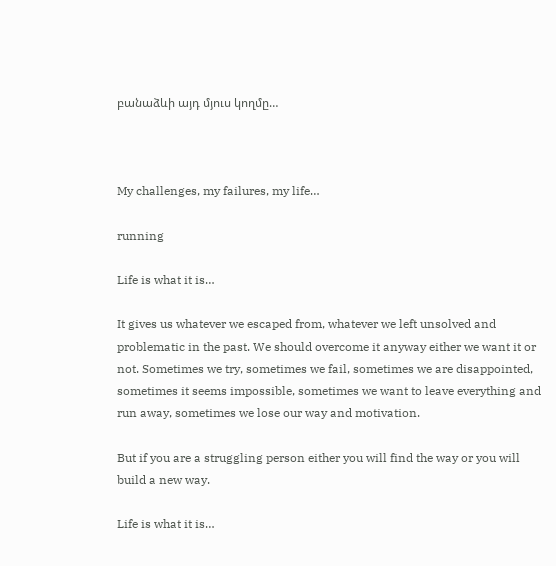բանաձևի այդ մյուս կողմը…



My challenges, my failures, my life…

running

Life is what it is…

It gives us whatever we escaped from, whatever we left unsolved and problematic in the past. We should overcome it anyway either we want it or not. Sometimes we try, sometimes we fail, sometimes we are disappointed, sometimes it seems impossible, sometimes we want to leave everything and run away, sometimes we lose our way and motivation.

But if you are a struggling person either you will find the way or you will build a new way.

Life is what it is…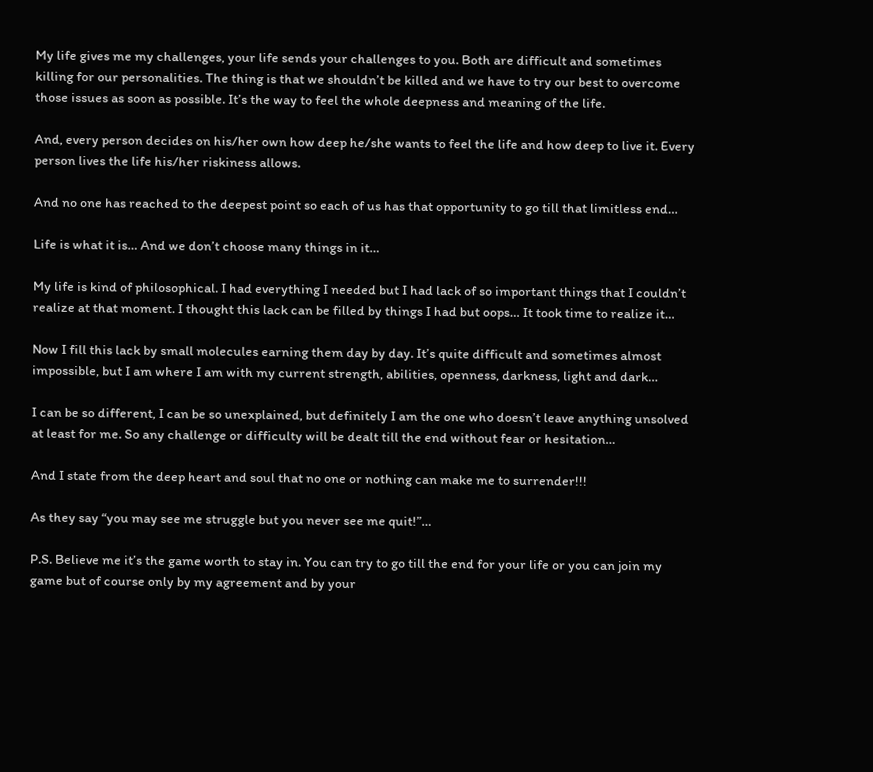My life gives me my challenges, your life sends your challenges to you. Both are difficult and sometimes killing for our personalities. The thing is that we shouldn’t be killed and we have to try our best to overcome those issues as soon as possible. It’s the way to feel the whole deepness and meaning of the life.

And, every person decides on his/her own how deep he/she wants to feel the life and how deep to live it. Every person lives the life his/her riskiness allows.

And no one has reached to the deepest point so each of us has that opportunity to go till that limitless end…

Life is what it is… And we don’t choose many things in it…

My life is kind of philosophical. I had everything I needed but I had lack of so important things that I couldn’t realize at that moment. I thought this lack can be filled by things I had but oops… It took time to realize it…

Now I fill this lack by small molecules earning them day by day. It’s quite difficult and sometimes almost impossible, but I am where I am with my current strength, abilities, openness, darkness, light and dark…

I can be so different, I can be so unexplained, but definitely I am the one who doesn’t leave anything unsolved at least for me. So any challenge or difficulty will be dealt till the end without fear or hesitation…

And I state from the deep heart and soul that no one or nothing can make me to surrender!!!

As they say “you may see me struggle but you never see me quit!”…

P.S. Believe me it’s the game worth to stay in. You can try to go till the end for your life or you can join my game but of course only by my agreement and by your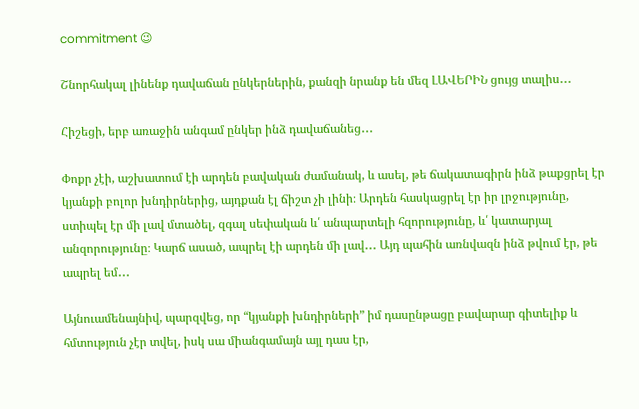commitment 😉

Շնորհակալ լինենք դավաճան ընկերներին, քանզի նրանք են մեզ ԼԱՎԵՐԻՆ ցույց տալիս․․․

Հիշեցի, երբ առաջին անգամ ընկեր ինձ դավաճանեց․․․

Փոքր չէի, աշխատում էի արդեն բավական ժամանակ, և ասել, թե ճակատագիրն ինձ թաքցրել էր կյանքի բոլոր խնդիրներից, այդքան էլ ճիշտ չի լինի։ Արդեն հասկացրել էր իր լրջությունը, ստիպել էր մի լավ մտածել, զգալ սեփական և՛ անպարտելի հզորությունը, և՛ կատարյալ անզորությունը։ Կարճ ասած, ապրել էի արդեն մի լավ․․․ Այդ պահին առնվազն ինձ թվում էր, թե ապրել եմ․․․

Այնուամենայնիվ, պարզվեց, որ “կյանքի խնդիրների” իմ դասընթացը բավարար գիտելիք և հմտություն չէր տվել, իսկ սա միանգամայն այլ դաս էր,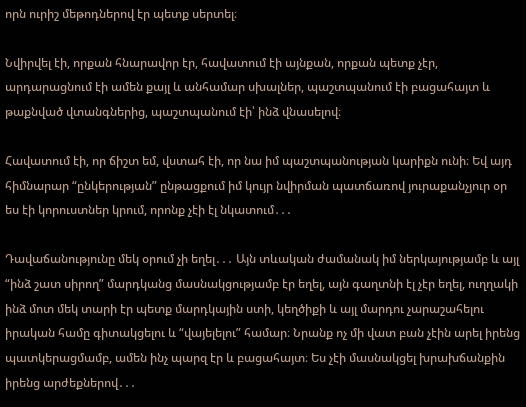որն ուրիշ մեթոդներով էր պետք սերտել։

Նվիրվել էի, որքան հնարավոր էր, հավատում էի այնքան, որքան պետք չէր, արդարացնում էի ամեն քայլ և անհամար սխալներ, պաշտպանում էի բացահայտ և թաքնված վտանգներից, պաշտպանում էի՝ ինձ վնասելով։

Հավատում էի, որ ճիշտ եմ, վստահ էի, որ նա իմ պաշտպանության կարիքն ունի։ Եվ այդ հիմնարար “ընկերության” ընթացքում իմ կույր նվիրման պատճառով յուրաքանչյուր օր ես էի կորուստներ կրում, որոնք չէի էլ նկատում․․․

Դավաճանությունը մեկ օրում չի եղել․․․ Այն տևական ժամանակ իմ ներկայությամբ և այլ “ինձ շատ սիրող” մարդկանց մասնակցությամբ էր եղել, այն գաղտնի էլ չէր եղել, ուղղակի ինձ մոտ մեկ տարի էր պետք մարդկային ստի, կեղծիքի և այլ մարդու չարաշահելու իրական համը գիտակցելու և “վայելելու” համար։ Նրանք ոչ մի վատ բան չէին արել իրենց պատկերացմամբ, ամեն ինչ պարզ էր և բացահայտ։ Ես չէի մասնակցել խրախճանքին իրենց արժեքներով․․․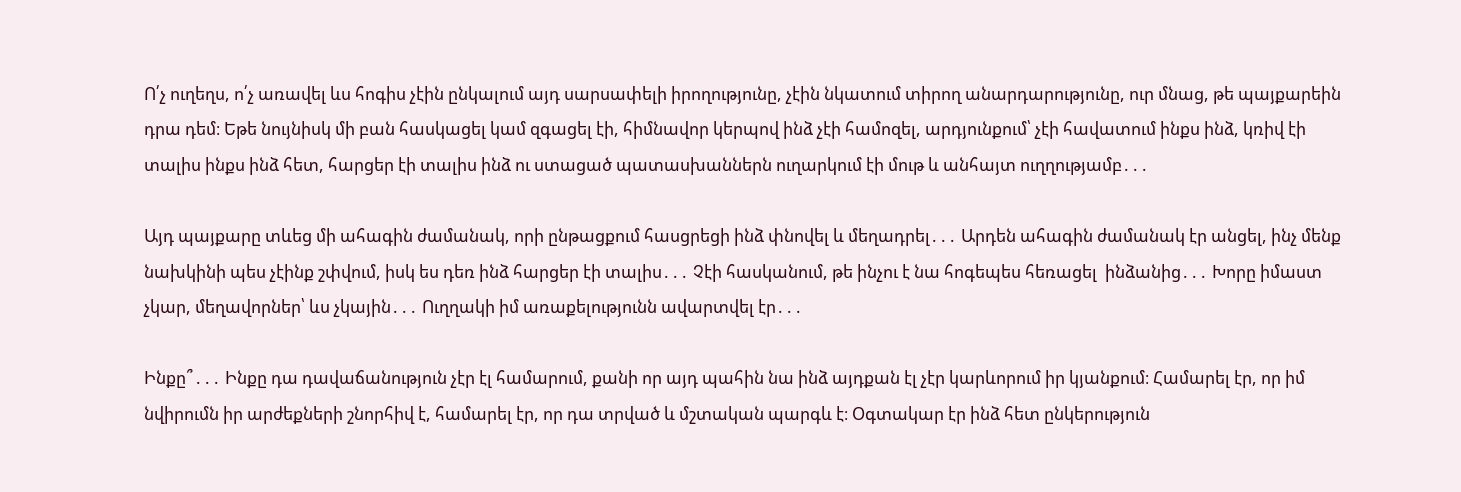Ո՛չ ուղեղս, ո՛չ առավել ևս հոգիս չէին ընկալում այդ սարսափելի իրողությունը, չէին նկատում տիրող անարդարությունը, ուր մնաց, թե պայքարեին դրա դեմ։ Եթե նույնիսկ մի բան հասկացել կամ զգացել էի, հիմնավոր կերպով ինձ չէի համոզել, արդյունքում՝ չէի հավատում ինքս ինձ, կռիվ էի տալիս ինքս ինձ հետ, հարցեր էի տալիս ինձ ու ստացած պատասխաններն ուղարկում էի մութ և անհայտ ուղղությամբ․․․

Այդ պայքարը տևեց մի ահագին ժամանակ, որի ընթացքում հասցրեցի ինձ փնովել և մեղադրել․․․ Արդեն ահագին ժամանակ էր անցել, ինչ մենք նախկինի պես չէինք շփվում, իսկ ես դեռ ինձ հարցեր էի տալիս․․․ Չէի հասկանում, թե ինչու է նա հոգեպես հեռացել  ինձանից․․․ Խորը իմաստ չկար, մեղավորներ՝ ևս չկային․․․ Ուղղակի իմ առաքելությունն ավարտվել էր․․․

Ինքը՞․․․ Ինքը դա դավաճանություն չէր էլ համարում, քանի որ այդ պահին նա ինձ այդքան էլ չէր կարևորում իր կյանքում։ Համարել էր, որ իմ նվիրումն իր արժեքների շնորհիվ է, համարել էր, որ դա տրված և մշտական պարգև է։ Օգտակար էր ինձ հետ ընկերություն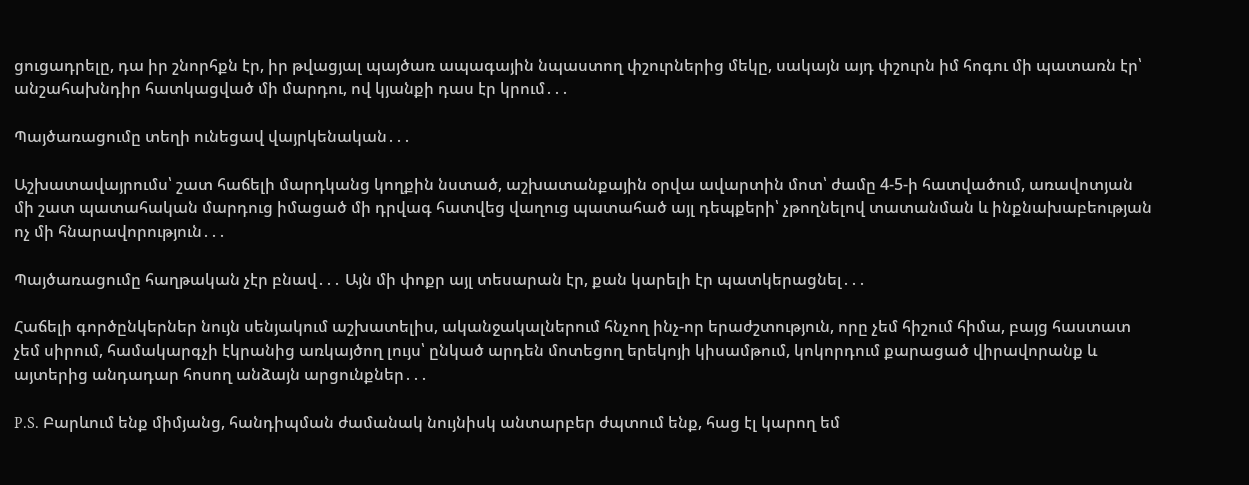ցուցադրելը, դա իր շնորհքն էր, իր թվացյալ պայծառ ապագային նպաստող փշուրներից մեկը, սակայն այդ փշուրն իմ հոգու մի պատառն էր՝ անշահախնդիր հատկացված մի մարդու, ով կյանքի դաս էր կրում․․․

Պայծառացումը տեղի ունեցավ վայրկենական․․․

Աշխատավայրումս՝ շատ հաճելի մարդկանց կողքին նստած, աշխատանքային օրվա ավարտին մոտ՝ ժամը 4-5-ի հատվածում, առավոտյան մի շատ պատահական մարդուց իմացած մի դրվագ հատվեց վաղուց պատահած այլ դեպքերի՝ չթողնելով տատանման և ինքնախաբեության ոչ մի հնարավորություն․․․

Պայծառացումը հաղթական չէր բնավ․․․ Այն մի փոքր այլ տեսարան էր, քան կարելի էր պատկերացնել․․․

Հաճելի գործընկերներ նույն սենյակում աշխատելիս, ականջակալներում հնչող ինչ-որ երաժշտություն, որը չեմ հիշում հիմա, բայց հաստատ չեմ սիրում, համակարգչի էկրանից առկայծող լույս՝ ընկած արդեն մոտեցող երեկոյի կիսամթում, կոկորդում քարացած վիրավորանք և այտերից անդադար հոսող անձայն արցունքներ․․․

P.S. Բարևում ենք միմյանց, հանդիպման ժամանակ նույնիսկ անտարբեր ժպտում ենք, հաց էլ կարող եմ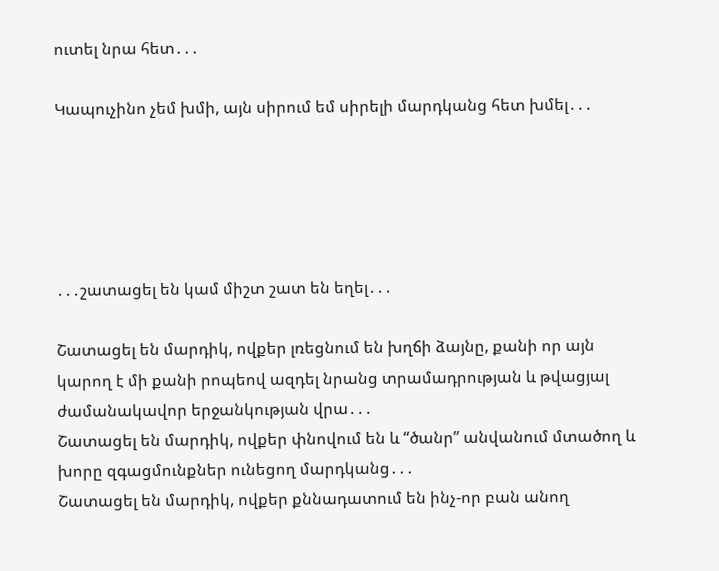ուտել նրա հետ․․․

Կապուչինո չեմ խմի, այն սիրում եմ սիրելի մարդկանց հետ խմել․․․





․․․շատացել են կամ միշտ շատ են եղել․․․

Շատացել են մարդիկ, ովքեր լռեցնում են խղճի ձայնը, քանի որ այն կարող է մի քանի րոպեով ազդել նրանց տրամադրության և թվացյալ ժամանակավոր երջանկության վրա․․․
Շատացել են մարդիկ, ովքեր փնովում են և “ծանր” անվանում մտածող և խորը զգացմունքներ ունեցող մարդկանց․․․
Շատացել են մարդիկ, ովքեր քննադատում են ինչ-որ բան անող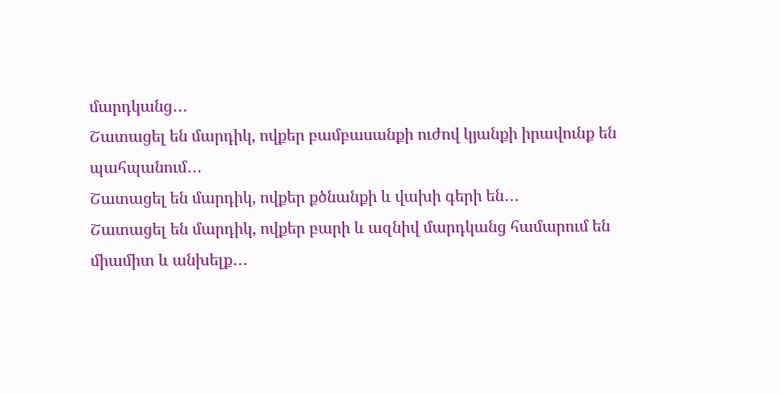մարդկանց․․․
Շատացել են մարդիկ, ովքեր բամբասանքի ուժով կյանքի իրավունք են պահպանում․․․
Շատացել են մարդիկ, ովքեր քծնանքի և վախի գերի են․․․
Շատացել են մարդիկ, ովքեր բարի և ազնիվ մարդկանց համարում են միամիտ և անխելք․․․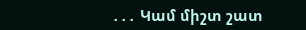․․․ Կամ միշտ շատ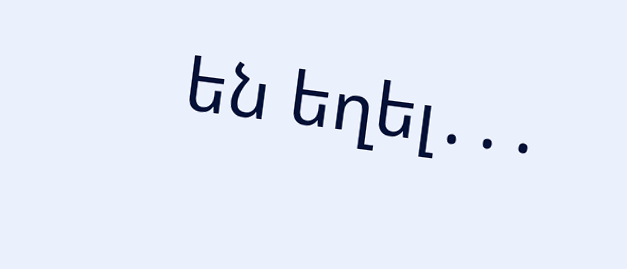են եղել․․․